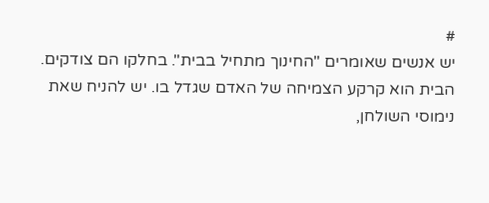#
יש אנשים שאומרים "החינוך מתחיל בבית". בחלקו הם צודקים. הבית הוא קרקע הצמיחה של האדם שגדל בו. יש להניח שאת נימוסי השולחן,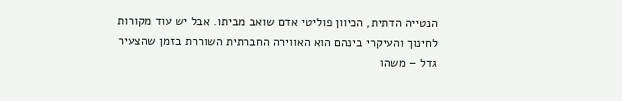הנטייה הדתית, הכיוון פוליטי אדם שואב מביתו. אבל יש עוד מקורות לחינוך והעיקרי בינהם הוא האווירה החברתית השוררת בזמן שהצעיר גדל – משהו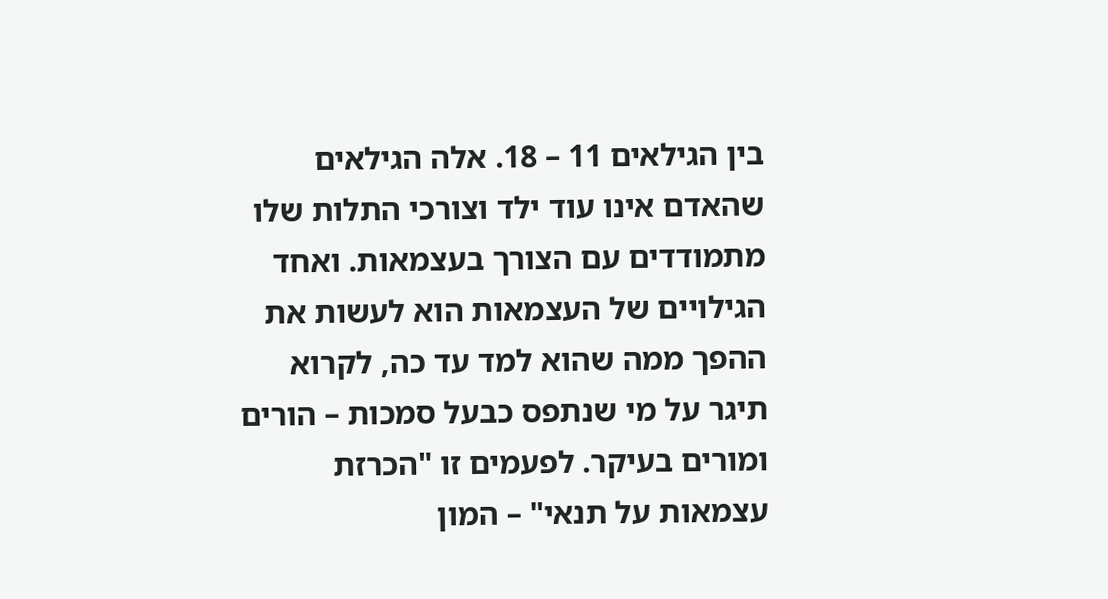בין הגילאים 11 – 18. אלה הגילאים שהאדם אינו עוד ילד וצורכי התלות שלו מתמודדים עם הצורך בעצמאות. ואחד הגילויים של העצמאות הוא לעשות את ההפך ממה שהוא למד עד כה, לקרוא תיגר על מי שנתפס כבעל סמכות – הורים ומורים בעיקר. לפעמים זו "הכרזת עצמאות על תנאי" – המון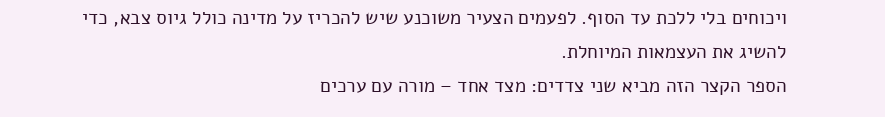ויכוחים בלי ללכת עד הסוף. לפעמים הצעיר משוכנע שיש להכריז על מדינה כולל גיוס צבא, כדי להשיג את העצמאות המיוחלת.
הספר הקצר הזה מביא שני צדדים: מצד אחד – מורה עם ערכים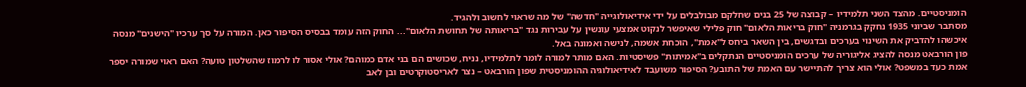הומניסטיים. מהצד השני תלמידיו – קבוצה של 25 בנים שחלקם מבולבלים על ידי אידיאולוגייה "חדשה" של מה שראוי לחשוב ולהגיד.
מסתבר שביוני 1935 נחקק בגרמניה "חוק בריאות הלאום" חוק פלילי שאיפשר לנקוט אמצעי עונשין על עבירות נגד "בריאותה של תחושת הלאום"... החוק הזה עומד בבסיס הסיפור כאן. המורה על סך ערכיו "הישנים" מנסה איכשהו להדביק את השינוי בערכים ובדגשים, בין השאר ביחס ל"אמת", הוכחת אשמה, לנישה ואמונה באל.
פון הורבאט מנסה להציג אליגוריה של ערכים הומניסטיים הנתקלים ב"אמיתות" פשיסטיות. האם מותר למורה לומר לתלמידיו, נניח, שכושים הם בני אדם כמוהם? אולי אסור לו לרמוז שהשלטון טועה? האם ראוי שמורה יספר אמת כעד במשפט? אולי הוא צריך להתיישר עם האמת של התובע? הסיפור משועבד לאידיאולוגיה ההומניסטית שפון הורבאט – נצר לאריסטוקרטים ובן לאב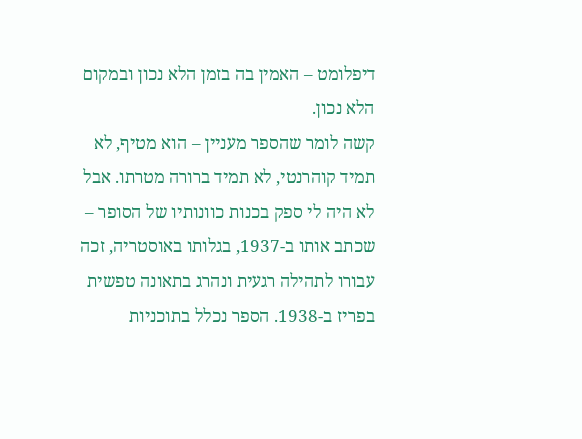דיפלומט – האמין בה בזמן הלא נכון ובמקום הלא נכון.
קשה לומר שהספר מעניין – הוא מטיף, לא תמיד קוהרנטי, לא תמיד ברורה מטרתו. אבל לא היה לי ספק בכנות כוונותיו של הסופר – שכתב אותו ב-1937, בגלותו באוסטריה, זכה עבורו לתהילה רגעית ונהרג בתאונה טפשית בפריז ב-1938. הספר נכלל בתוכניות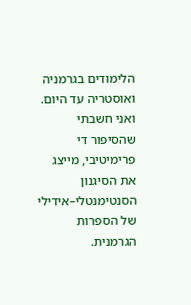הלימודים בגרמניה ואוסטריה עד היום.
ואני חשבתי שהסיפור די פרימיטיבי, מייצג את הסיגנון הסנטימנטלי–אידילי של הספרות הגרמנית.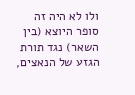ולו לא היה זה סופר היוצא (בין השאר) נגד תורת הגזע של הנאצים,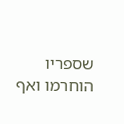שספריו הוחרמו ואף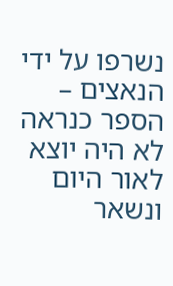נשרפו על ידי הנאצים – הספר כנראה לא היה יוצא לאור היום ונשאר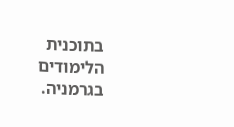בתוכנית הלימודים בגרמניה.